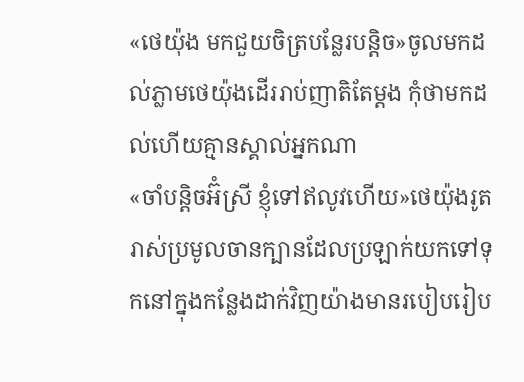«ថេយ៉ុង មកជួយចិត្របន្លែរបន្តិច»ចូលមកដល់ភ្លាមថេយ៉ុងដើររាប់ញាតិតែម្តង កុំថាមកដល់ហើយគ្មានស្គាល់អ្នកណា
«ចាំបន្តិចអ៊ំស្រី ខ្ញុំទៅឥលូវហើយ»ថេយ៉ុងរូតរាស់ប្រមូលចានក្បានដែលប្រឡាក់យកទៅទុកនៅក្នុងកន្លែងដាក់វិញយ៉ាងមានរបៀបរៀប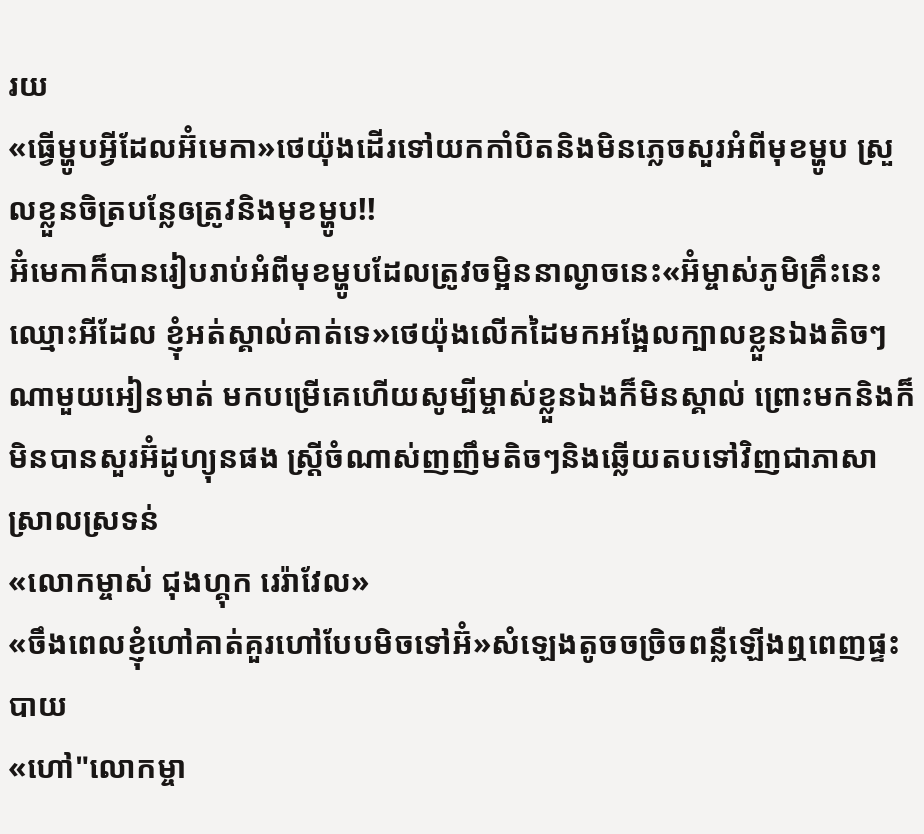រយ
«ធ្វើម្ហូបអ្វីដែលអ៊ំមេកា»ថេយ៉ុងដើរទៅយកកាំបិតនិងមិនភ្លេចសួរអំពីមុខម្ហូប ស្រួលខ្លួនចិត្របន្លែឲត្រូវនិងមុខម្ហូប!!
អ៊ំមេកាក៏បានរៀបរាប់អំពីមុខម្ហូបដែលត្រូវចម្អិននាល្ងាចនេះ«អ៊ំម្ចាស់ភូមិគ្រឹះនេះឈ្មោះអីដែល ខ្ញុំអត់ស្គាល់គាត់ទេ»ថេយ៉ុងលើកដៃមកអង្អែលក្បាលខ្លួនឯងតិចៗ ណាមួយអៀនមាត់ មកបម្រើគេហើយសូម្បីម្ចាស់ខ្លួនឯងក៏មិនស្គាល់ ព្រោះមកនិងក៏មិនបានសួរអ៊ំដូហ្យុនផង ស្រ្តីចំណាស់ញញឹមតិចៗនិងឆ្លើយតបទៅវិញជាភាសាស្រាលស្រទន់
«លោកម្ចាស់ ជុងហ្គុក រេរ៉ាវែល»
«ចឹងពេលខ្ញុំហៅគាត់គួរហៅបែបមិចទៅអ៊ំ»សំឡេងតូចចច្រិចពន្លឺឡើងឮពេញផ្ទះបាយ
«ហៅ"លោកម្ចា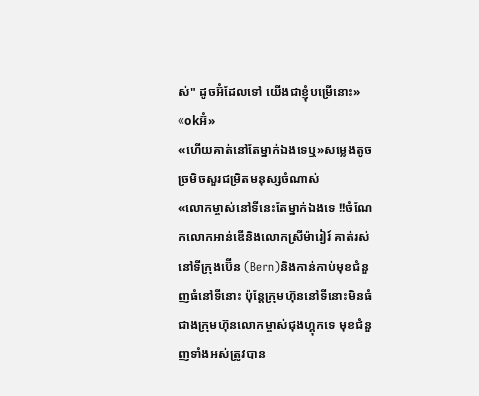ស់" ដូចអ៊ំដែលទៅ យើងជាខ្ញុំបម្រើនោះ»
«okអ៊ំ»
«ហើយគាត់នៅតែម្នាក់ឯងទេឬ»សម្លេងតូចច្រមិចសួរជម្រិតមនុស្សចំណាស់
«លោកម្ចាស់នៅទីនេះតែម្នាក់ឯងទេ !!ចំណែកលោកអាន់ឌើនិងលោកស្រីម៉ារៀរ៍ គាត់រស់នៅទីក្រុងប៊ើន (Bern)និងកាន់កាប់មុខជំនួញធំនៅទីនោះ ប៉ុន្តែក្រុមហ៊ុននៅទីនោះមិនធំជាងក្រុមហ៊ុនលោកម្ចាស់ជុងហ្គុកទេ មុខជំនួញទាំងអស់ត្រូវបាន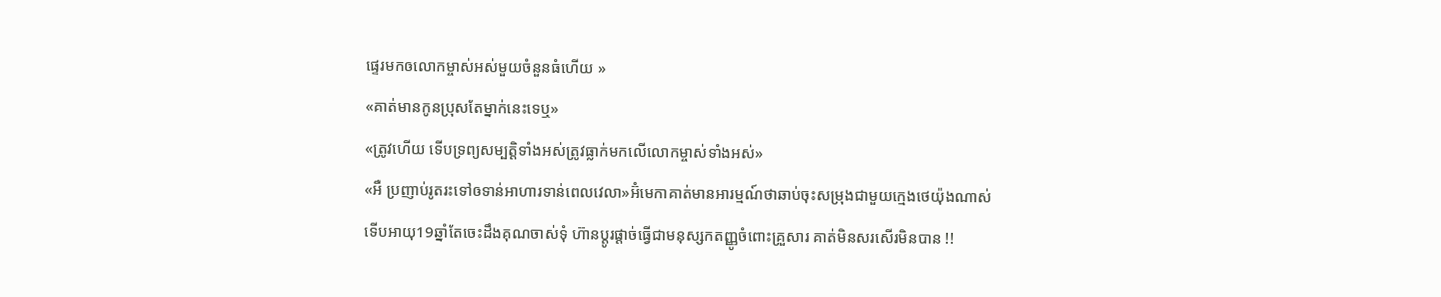ផ្ទេរមកឲលោកម្ចាស់អស់មួយចំនួនធំហើយ »
«គាត់មានកូនប្រុសតែម្នាក់នេះទេឬ»
«ត្រូវហើយ ទើបទ្រព្យសម្បត្តិទាំងអស់ត្រូវធ្លាក់មកលើលោកម្ចាស់ទាំងអស់»
«អឺ ប្រញាប់រូតរះទៅឲទាន់អាហារទាន់ពេលវេលា»អ៊ំមេកាគាត់មានអារម្មណ៍ថាឆាប់ចុះសម្រុងជាមួយក្មេងថេយ៉ុងណាស់
ទើបអាយុ19ឆ្នាំតែចេះដឹងគុណចាស់ទុំ ហ៊ានប្តូរផ្តាច់ធ្វើជាមនុស្សកតញ្ញូចំពោះគ្រួសារ គាត់មិនសរសើរមិនបាន !!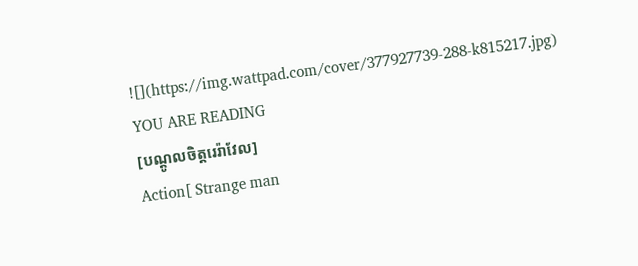![](https://img.wattpad.com/cover/377927739-288-k815217.jpg)
YOU ARE READING
[បណ្តូលចិត្តរេរ៉ាវែល]
Action[ Strange man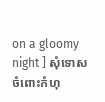on a gloomy night ] សុំទោសចំពោះកំហុ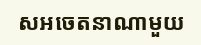សអចេតនាណាមួយ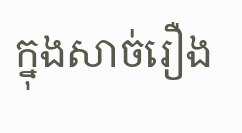ក្នុងសាច់រឿង